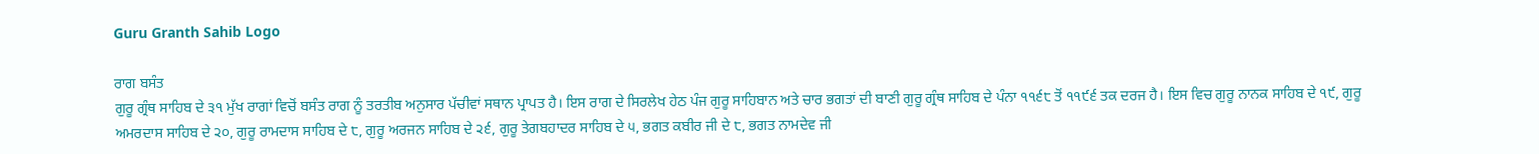Guru Granth Sahib Logo

ਰਾਗ ਬਸੰਤ
ਗੁਰੂ ਗ੍ਰੰਥ ਸਾਹਿਬ ਦੇ ੩੧ ਮੁੱਖ ਰਾਗਾਂ ਵਿਚੋਂ ਬਸੰਤ ਰਾਗ ਨੂੰ ਤਰਤੀਬ ਅਨੁਸਾਰ ਪੱਚੀਵਾਂ ਸਥਾਨ ਪ੍ਰਾਪਤ ਹੈ। ਇਸ ਰਾਗ ਦੇ ਸਿਰਲੇਖ ਹੇਠ ਪੰਜ ਗੁਰੂ ਸਾਹਿਬਾਨ ਅਤੇ ਚਾਰ ਭਗਤਾਂ ਦੀ ਬਾਣੀ ਗੁਰੂ ਗ੍ਰੰਥ ਸਾਹਿਬ ਦੇ ਪੰਨਾ ੧੧੬੮ ਤੋਂ ੧੧੯੬ ਤਕ ਦਰਜ ਹੈ। ਇਸ ਵਿਚ ਗੁਰੂ ਨਾਨਕ ਸਾਹਿਬ ਦੇ ੧੯, ਗੁਰੂ ਅਮਰਦਾਸ ਸਾਹਿਬ ਦੇ ੨੦, ਗੁਰੂ ਰਾਮਦਾਸ ਸਾਹਿਬ ਦੇ ੮, ਗੁਰੂ ਅਰਜਨ ਸਾਹਿਬ ਦੇ ੨੬, ਗੁਰੂ ਤੇਗਬਹਾਦਰ ਸਾਹਿਬ ਦੇ ੫, ਭਗਤ ਕਬੀਰ ਜੀ ਦੇ ੮, ਭਗਤ ਨਾਮਦੇਵ ਜੀ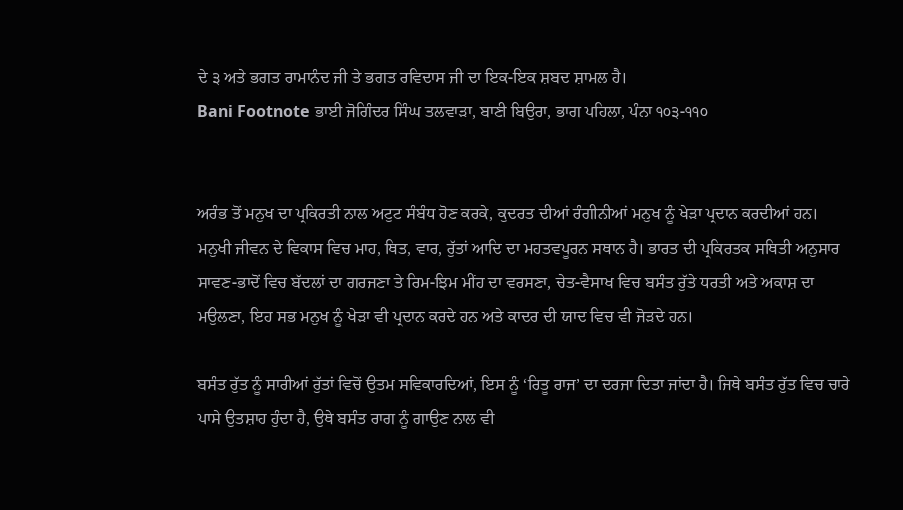ਦੇ ੩ ਅਤੇ ਭਗਤ ਰਾਮਾਨੰਦ ਜੀ ਤੇ ਭਗਤ ਰਵਿਦਾਸ ਜੀ ਦਾ ਇਕ-ਇਕ ਸ਼ਬਦ ਸ਼ਾਮਲ ਹੈ।
Bani Footnote ਭਾਈ ਜੋਗਿੰਦਰ ਸਿੰਘ ਤਲਵਾੜਾ, ਬਾਣੀ ਬਿਉਰਾ, ਭਾਗ ਪਹਿਲਾ, ਪੰਨਾ ੧੦੩-੧੧੦


ਅਰੰਭ ਤੋਂ ਮਨੁਖ ਦਾ ਪ੍ਰਕਿਰਤੀ ਨਾਲ ਅਟੁਟ ਸੰਬੰਧ ਹੋਣ ਕਰਕੇ, ਕੁਦਰਤ ਦੀਆਂ ਰੰਗੀਨੀਆਂ ਮਨੁਖ ਨੂੰ ਖੇੜਾ ਪ੍ਰਦਾਨ ਕਰਦੀਆਂ ਹਨ। ਮਨੁਖੀ ਜੀਵਨ ਦੇ ਵਿਕਾਸ ਵਿਚ ਮਾਹ, ਥਿਤ, ਵਾਰ, ਰੁੱਤਾਂ ਆਦਿ ਦਾ ਮਹਤਵਪੂਰਨ ਸਥਾਨ ਹੈ। ਭਾਰਤ ਦੀ ਪ੍ਰਕਿਰਤਕ ਸਥਿਤੀ ਅਨੁਸਾਰ ਸਾਵਣ-ਭਾਦੋਂ ਵਿਚ ਬੱਦਲਾਂ ਦਾ ਗਰਜਣਾ ਤੇ ਰਿਮ-ਝਿਮ ਮੀਂਹ ਦਾ ਵਰਸਣਾ, ਚੇਤ-ਵੈਸਾਖ ਵਿਚ ਬਸੰਤ ਰੁੱਤੇ ਧਰਤੀ ਅਤੇ ਅਕਾਸ਼ ਦਾ ਮਉਲਣਾ, ਇਹ ਸਭ ਮਨੁਖ ਨੂੰ ਖੇੜਾ ਵੀ ਪ੍ਰਦਾਨ ਕਰਦੇ ਹਨ ਅਤੇ ਕਾਦਰ ਦੀ ਯਾਦ ਵਿਚ ਵੀ ਜੋੜਦੇ ਹਨ।

ਬਸੰਤ ਰੁੱਤ ਨੂੰ ਸਾਰੀਆਂ ਰੁੱਤਾਂ ਵਿਚੋਂ ਉਤਮ ਸਵਿਕਾਰਦਿਆਂ, ਇਸ ਨੂੰ ‘ਰਿਤੂ ਰਾਜ’ ਦਾ ਦਰਜਾ ਦਿਤਾ ਜਾਂਦਾ ਹੈ। ਜਿਥੇ ਬਸੰਤ ਰੁੱਤ ਵਿਚ ਚਾਰੇ ਪਾਸੇ ਉਤਸ਼ਾਹ ਹੁੰਦਾ ਹੈ, ਉਥੇ ਬਸੰਤ ਰਾਗ ਨੂੰ ਗਾਉਣ ਨਾਲ ਵੀ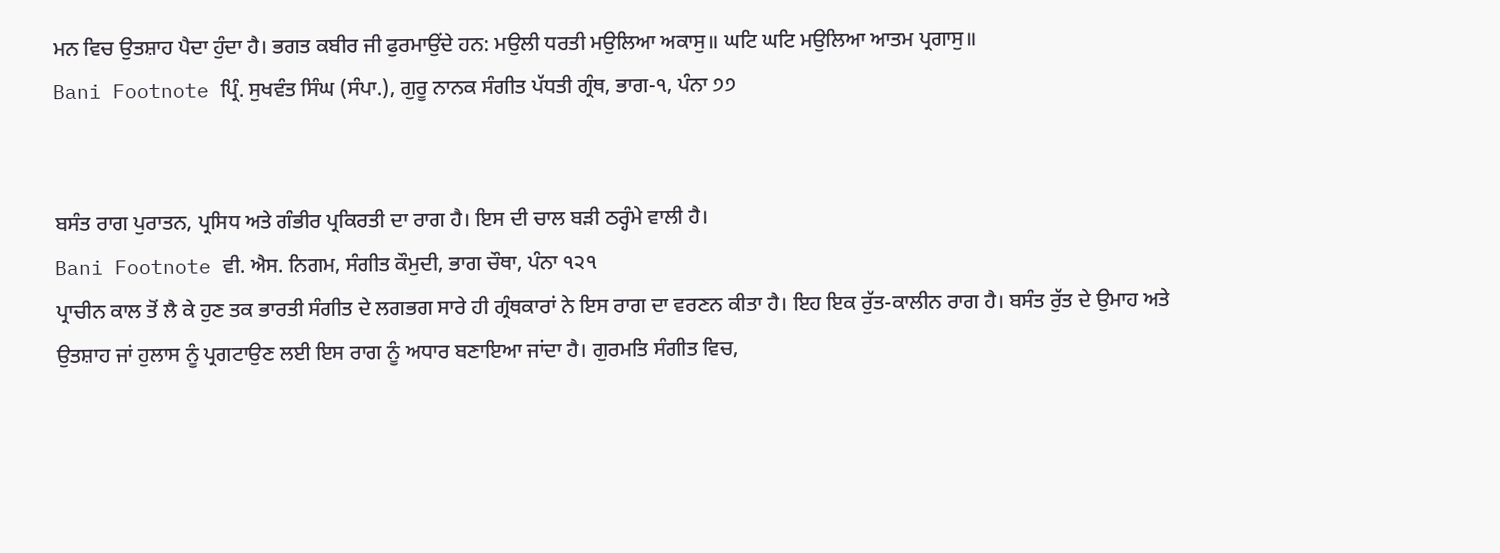ਮਨ ਵਿਚ ਉਤਸ਼ਾਹ ਪੈਦਾ ਹੁੰਦਾ ਹੈ। ਭਗਤ ਕਬੀਰ ਜੀ ਫੁਰਮਾਉਂਦੇ ਹਨ: ਮਉਲੀ ਧਰਤੀ ਮਉਲਿਆ ਅਕਾਸੁ॥ ਘਟਿ ਘਟਿ ਮਉਲਿਆ ਆਤਮ ਪ੍ਰਗਾਸੁ॥
Bani Footnote ਪ੍ਰਿੰ. ਸੁਖਵੰਤ ਸਿੰਘ (ਸੰਪਾ.), ਗੁਰੂ ਨਾਨਕ ਸੰਗੀਤ ਪੱਧਤੀ ਗ੍ਰੰਥ, ਭਾਗ-੧, ਪੰਨਾ ੭੭


ਬਸੰਤ ਰਾਗ ਪੁਰਾਤਨ, ਪ੍ਰਸਿਧ ਅਤੇ ਗੰਭੀਰ ਪ੍ਰਕਿਰਤੀ ਦਾ ਰਾਗ ਹੈ। ਇਸ ਦੀ ਚਾਲ ਬੜੀ ਠਰ੍ਹੰਮੇ ਵਾਲੀ ਹੈ।
Bani Footnote ਵੀ. ਐਸ. ਨਿਗਮ, ਸੰਗੀਤ ਕੌਮੁਦੀ, ਭਾਗ ਚੌਥਾ, ਪੰਨਾ ੧੨੧
ਪ੍ਰਾਚੀਨ ਕਾਲ ਤੋਂ ਲੈ ਕੇ ਹੁਣ ਤਕ ਭਾਰਤੀ ਸੰਗੀਤ ਦੇ ਲਗਭਗ ਸਾਰੇ ਹੀ ਗ੍ਰੰਥਕਾਰਾਂ ਨੇ ਇਸ ਰਾਗ ਦਾ ਵਰਣਨ ਕੀਤਾ ਹੈ। ਇਹ ਇਕ ਰੁੱਤ-ਕਾਲੀਨ ਰਾਗ ਹੈ। ਬਸੰਤ ਰੁੱਤ ਦੇ ਉਮਾਹ ਅਤੇ ਉਤਸ਼ਾਹ ਜਾਂ ਹੁਲਾਸ ਨੂੰ ਪ੍ਰਗਟਾਉਣ ਲਈ ਇਸ ਰਾਗ ਨੂੰ ਅਧਾਰ ਬਣਾਇਆ ਜਾਂਦਾ ਹੈ। ਗੁਰਮਤਿ ਸੰਗੀਤ ਵਿਚ,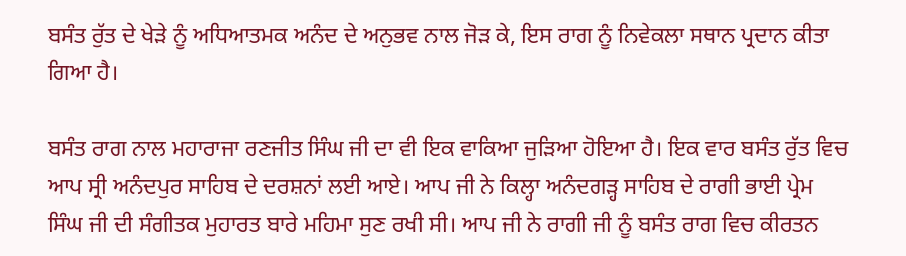ਬਸੰਤ ਰੁੱਤ ਦੇ ਖੇੜੇ ਨੂੰ ਅਧਿਆਤਮਕ ਅਨੰਦ ਦੇ ਅਨੁਭਵ ਨਾਲ ਜੋੜ ਕੇ, ਇਸ ਰਾਗ ਨੂੰ ਨਿਵੇਕਲਾ ਸਥਾਨ ਪ੍ਰਦਾਨ ਕੀਤਾ ਗਿਆ ਹੈ।

ਬਸੰਤ ਰਾਗ ਨਾਲ ਮਹਾਰਾਜਾ ਰਣਜੀਤ ਸਿੰਘ ਜੀ ਦਾ ਵੀ ਇਕ ਵਾਕਿਆ ਜੁੜਿਆ ਹੋਇਆ ਹੈ। ਇਕ ਵਾਰ ਬਸੰਤ ਰੁੱਤ ਵਿਚ ਆਪ ਸ੍ਰੀ ਅਨੰਦਪੁਰ ਸਾਹਿਬ ਦੇ ਦਰਸ਼ਨਾਂ ਲਈ ਆਏ। ਆਪ ਜੀ ਨੇ ਕਿਲ੍ਹਾ ਅਨੰਦਗੜ੍ਹ ਸਾਹਿਬ ਦੇ ਰਾਗੀ ਭਾਈ ਪ੍ਰੇਮ ਸਿੰਘ ਜੀ ਦੀ ਸੰਗੀਤਕ ਮੁਹਾਰਤ ਬਾਰੇ ਮਹਿਮਾ ਸੁਣ ਰਖੀ ਸੀ। ਆਪ ਜੀ ਨੇ ਰਾਗੀ ਜੀ ਨੂੰ ਬਸੰਤ ਰਾਗ ਵਿਚ ਕੀਰਤਨ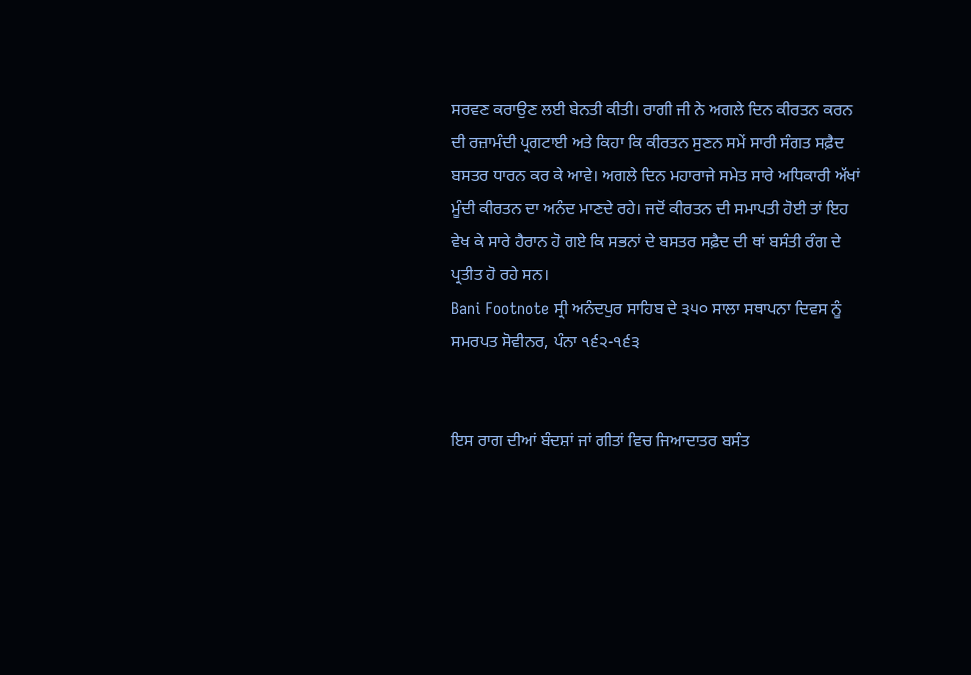ਸਰਵਣ ਕਰਾਉਣ ਲਈ ਬੇਨਤੀ ਕੀਤੀ। ਰਾਗੀ ਜੀ ਨੇ ਅਗਲੇ ਦਿਨ ਕੀਰਤਨ ਕਰਨ ਦੀ ਰਜ਼ਾਮੰਦੀ ਪ੍ਰਗਟਾਈ ਅਤੇ ਕਿਹਾ ਕਿ ਕੀਰਤਨ ਸੁਣਨ ਸਮੇਂ ਸਾਰੀ ਸੰਗਤ ਸਫ਼ੈਦ ਬਸਤਰ ਧਾਰਨ ਕਰ ਕੇ ਆਵੇ। ਅਗਲੇ ਦਿਨ ਮਹਾਰਾਜੇ ਸਮੇਤ ਸਾਰੇ ਅਧਿਕਾਰੀ ਅੱਖਾਂ ਮੂੰਦੀ ਕੀਰਤਨ ਦਾ ਅਨੰਦ ਮਾਣਦੇ ਰਹੇ। ਜਦੋਂ ਕੀਰਤਨ ਦੀ ਸਮਾਪਤੀ ਹੋਈ ਤਾਂ ਇਹ ਵੇਖ ਕੇ ਸਾਰੇ ਹੈਰਾਨ ਹੋ ਗਏ ਕਿ ਸਭਨਾਂ ਦੇ ਬਸਤਰ ਸਫ਼ੈਦ ਦੀ ਥਾਂ ਬਸੰਤੀ ਰੰਗ ਦੇ ਪ੍ਰਤੀਤ ਹੋ ਰਹੇ ਸਨ।
Bani Footnote ਸ੍ਰੀ ਅਨੰਦਪੁਰ ਸਾਹਿਬ ਦੇ ੩੫੦ ਸਾਲਾ ਸਥਾਪਨਾ ਦਿਵਸ ਨੂੰ ਸਮਰਪਤ ਸੋਵੀਨਰ, ਪੰਨਾ ੧੬੨-੧੬੩


ਇਸ ਰਾਗ ਦੀਆਂ ਬੰਦਸ਼ਾਂ ਜਾਂ ਗੀਤਾਂ ਵਿਚ ਜਿਆਦਾਤਰ ਬਸੰਤ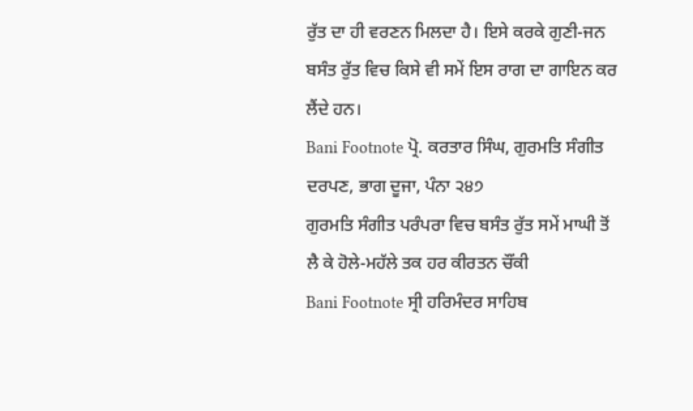ਰੁੱਤ ਦਾ ਹੀ ਵਰਣਨ ਮਿਲਦਾ ਹੈ। ਇਸੇ ਕਰਕੇ ਗੁਣੀ-ਜਨ ਬਸੰਤ ਰੁੱਤ ਵਿਚ ਕਿਸੇ ਵੀ ਸਮੇਂ ਇਸ ਰਾਗ ਦਾ ਗਾਇਨ ਕਰ ਲੈਂਦੇ ਹਨ।
Bani Footnote ਪ੍ਰੋ. ਕਰਤਾਰ ਸਿੰਘ, ਗੁਰਮਤਿ ਸੰਗੀਤ ਦਰਪਣ, ਭਾਗ ਦੂਜਾ, ਪੰਨਾ ੨੪੭
ਗੁਰਮਤਿ ਸੰਗੀਤ ਪਰੰਪਰਾ ਵਿਚ ਬਸੰਤ ਰੁੱਤ ਸਮੇਂ ਮਾਘੀ ਤੋਂ ਲੈ ਕੇ ਹੋਲੇ-ਮਹੱਲੇ ਤਕ ਹਰ ਕੀਰਤਨ ਚੌਂਕੀ
Bani Footnote ਸ੍ਰੀ ਹਰਿਮੰਦਰ ਸਾਹਿਬ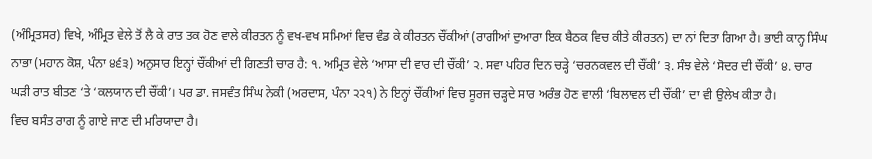(ਅੰਮ੍ਰਿਤਸਰ) ਵਿਖੇ, ਅੰਮ੍ਰਿਤ ਵੇਲੇ ਤੋਂ ਲੈ ਕੇ ਰਾਤ ਤਕ ਹੋਣ ਵਾਲੇ ਕੀਰਤਨ ਨੂੰ ਵਖ-ਵਖ ਸਮਿਆਂ ਵਿਚ ਵੰਡ ਕੇ ਕੀਰਤਨ ਚੌਂਕੀਆਂ (ਰਾਗੀਆਂ ਦੁਆਰਾ ਇਕ ਬੈਠਕ ਵਿਚ ਕੀਤੇ ਕੀਰਤਨ) ਦਾ ਨਾਂ ਦਿਤਾ ਗਿਆ ਹੈ। ਭਾਈ ਕਾਨ੍ਹ ਸਿੰਘ ਨਾਭਾ (ਮਹਾਨ ਕੋਸ਼, ਪੰਨਾ ੪੬੩) ਅਨੁਸਾਰ ਇਨ੍ਹਾਂ ਚੌਂਕੀਆਂ ਦੀ ਗਿਣਤੀ ਚਾਰ ਹੈ: ੧. ਅਮ੍ਰਿਤ ਵੇਲੇ ‘ਆਸਾ ਦੀ ਵਾਰ ਦੀ ਚੌਂਕੀ’ ੨. ਸਵਾ ਪਹਿਰ ਦਿਨ ਚੜ੍ਹੇ ‘ਚਰਨਕਵਲ ਦੀ ਚੌਂਕੀ’ ੩. ਸੰਝ ਵੇਲੇ ‘ਸੋਦਰ ਦੀ ਚੌਂਕੀ’ ੪. ਚਾਰ ਘੜੀ ਰਾਤ ਬੀਤਣ ‘ਤੇ ‘ਕਲਯਾਨ ਦੀ ਚੌਂਕੀ’। ਪਰ ਡਾ. ਜਸਵੰਤ ਸਿੰਘ ਨੇਕੀ (ਅਰਦਾਸ, ਪੰਨਾ ੨੨੧) ਨੇ ਇਨ੍ਹਾਂ ਚੌਂਕੀਆਂ ਵਿਚ ਸੂਰਜ ਚੜ੍ਹਦੇ ਸਾਰ ਅਰੰਭ ਹੋਣ ਵਾਲੀ ‘ਬਿਲਾਵਲ ਦੀ ਚੌਂਕੀ’ ਦਾ ਵੀ ਉਲੇਖ ਕੀਤਾ ਹੈ।
ਵਿਚ ਬਸੰਤ ਰਾਗ ਨੂੰ ਗਾਏ ਜਾਣ ਦੀ ਮਰਿਯਾਦਾ ਹੈ।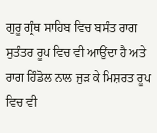ਗੁਰੂ ਗ੍ਰੰਥ ਸਾਹਿਬ ਵਿਚ ਬਸੰਤ ਰਾਗ ਸੁਤੰਤਰ ਰੂਪ ਵਿਚ ਵੀ ਆਉਂਦਾ ਹੈ ਅਤੇ ਰਾਗ ਹਿੰਡੋਲ ਨਾਲ ਜੁੜ ਕੇ ਮਿਸ਼ਰਤ ਰੂਪ ਵਿਚ ਵੀ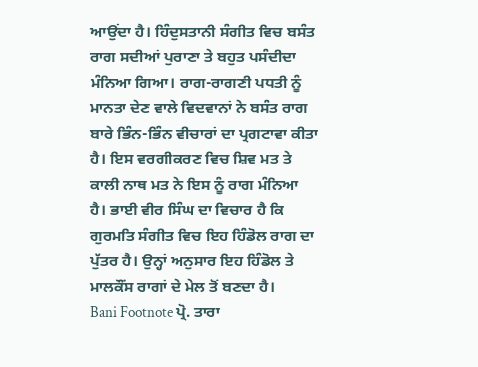ਆਉਂਦਾ ਹੈ। ਹਿੰਦੁਸਤਾਨੀ ਸੰਗੀਤ ਵਿਚ ਬਸੰਤ ਰਾਗ ਸਦੀਆਂ ਪੁਰਾਣਾ ਤੇ ਬਹੁਤ ਪਸੰਦੀਦਾ ਮੰਨਿਆ ਗਿਆ। ਰਾਗ-ਰਾਗਣੀ ਪਧਤੀ ਨੂੰ ਮਾਨਤਾ ਦੇਣ ਵਾਲੇ ਵਿਦਵਾਨਾਂ ਨੇ ਬਸੰਤ ਰਾਗ ਬਾਰੇ ਭਿੰਨ-ਭਿੰਨ ਵੀਚਾਰਾਂ ਦਾ ਪ੍ਰਗਟਾਵਾ ਕੀਤਾ ਹੈ। ਇਸ ਵਰਗੀਕਰਣ ਵਿਚ ਸ਼ਿਵ ਮਤ ਤੇ ਕਾਲੀ ਨਾਥ ਮਤ ਨੇ ਇਸ ਨੂੰ ਰਾਗ ਮੰਨਿਆ ਹੈ। ਭਾਈ ਵੀਰ ਸਿੰਘ ਦਾ ਵਿਚਾਰ ਹੈ ਕਿ ਗੁਰਮਤਿ ਸੰਗੀਤ ਵਿਚ ਇਹ ਹਿੰਡੋਲ ਰਾਗ ਦਾ ਪੁੱਤਰ ਹੈ। ਉਨ੍ਹਾਂ ਅਨੁਸਾਰ ਇਹ ਹਿੰਡੋਲ ਤੇ ਮਾਲਕੌਂਸ ਰਾਗਾਂ ਦੇ ਮੇਲ ਤੋਂ ਬਣਦਾ ਹੈ।
Bani Footnote ਪ੍ਰੋ. ਤਾਰਾ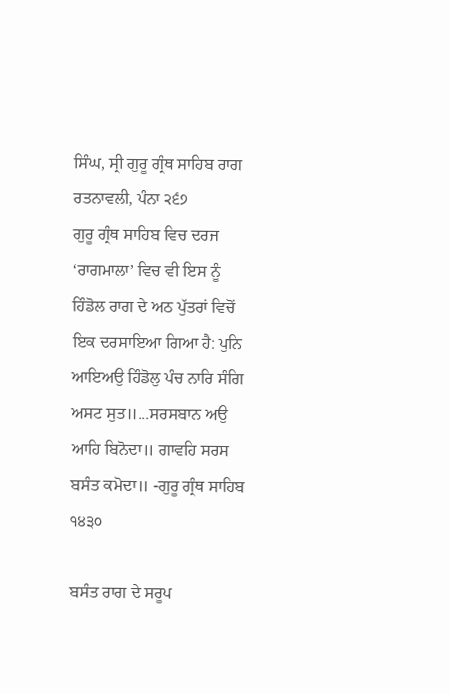ਸਿੰਘ, ਸ੍ਰੀ ਗੁਰੂ ਗ੍ਰੰਥ ਸਾਹਿਬ ਰਾਗ ਰਤਨਾਵਲੀ, ਪੰਨਾ ੨੬੭
ਗੁਰੂ ਗ੍ਰੰਥ ਸਾਹਿਬ ਵਿਚ ਦਰਜ ‘ਰਾਗਮਾਲਾ’ ਵਿਚ ਵੀ ਇਸ ਨੂੰ ਹਿੰਡੋਲ ਰਾਗ ਦੇ ਅਠ ਪੁੱਤਰਾਂ ਵਿਚੋਂ ਇਕ ਦਰਸਾਇਆ ਗਿਆ ਹੈ: ਪੁਨਿ ਆਇਅਉ ਹਿੰਡੋਲੁ ਪੰਚ ਨਾਰਿ ਸੰਗਿ ਅਸਟ ਸੁਤ॥...ਸਰਸਬਾਨ ਅਉ ਆਹਿ ਬਿਨੋਦਾ॥ ਗਾਵਹਿ ਸਰਸ ਬਸੰਤ ਕਮੋਦਾ॥ -ਗੁਰੂ ਗ੍ਰੰਥ ਸਾਹਿਬ ੧੪੩੦

ਬਸੰਤ ਰਾਗ ਦੇ ਸਰੂਪ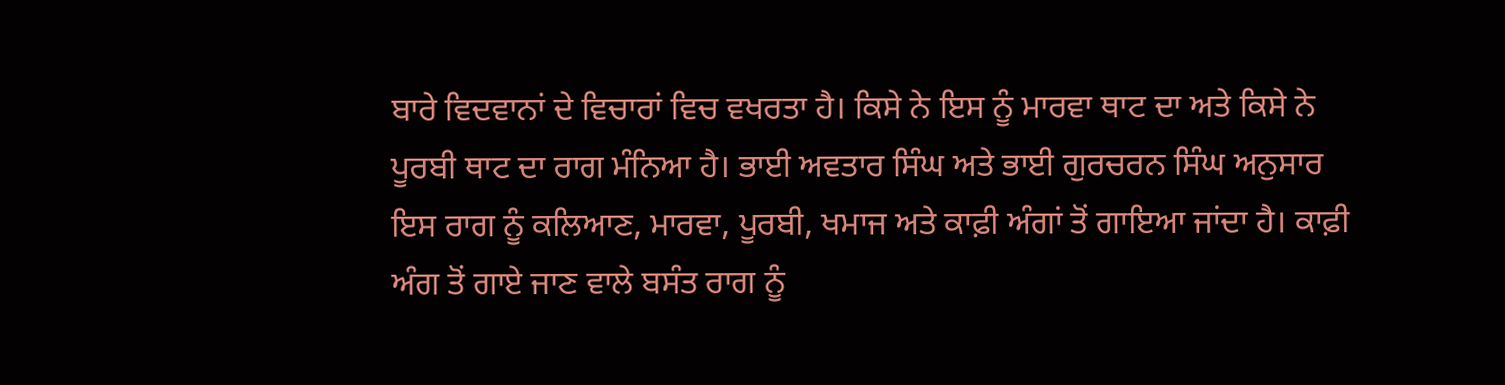ਬਾਰੇ ਵਿਦਵਾਨਾਂ ਦੇ ਵਿਚਾਰਾਂ ਵਿਚ ਵਖਰਤਾ ਹੈ। ਕਿਸੇ ਨੇ ਇਸ ਨੂੰ ਮਾਰਵਾ ਥਾਟ ਦਾ ਅਤੇ ਕਿਸੇ ਨੇ ਪੂਰਬੀ ਥਾਟ ਦਾ ਰਾਗ ਮੰਨਿਆ ਹੈ। ਭਾਈ ਅਵਤਾਰ ਸਿੰਘ ਅਤੇ ਭਾਈ ਗੁਰਚਰਨ ਸਿੰਘ ਅਨੁਸਾਰ ਇਸ ਰਾਗ ਨੂੰ ਕਲਿਆਣ, ਮਾਰਵਾ, ਪੂਰਬੀ, ਖਮਾਜ ਅਤੇ ਕਾਫ਼ੀ ਅੰਗਾਂ ਤੋਂ ਗਾਇਆ ਜਾਂਦਾ ਹੈ। ਕਾਫ਼ੀ ਅੰਗ ਤੋਂ ਗਾਏ ਜਾਣ ਵਾਲੇ ਬਸੰਤ ਰਾਗ ਨੂੰ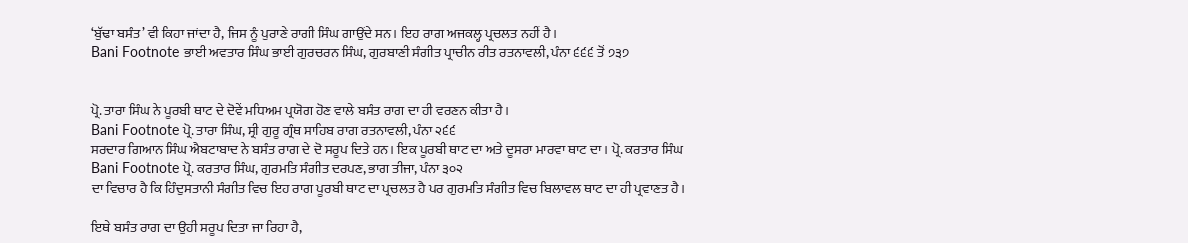‘ਬੁੱਢਾ ਬਸੰਤ’ ਵੀ ਕਿਹਾ ਜਾਂਦਾ ਹੈ, ਜਿਸ ਨੂੰ ਪੁਰਾਣੇ ਰਾਗੀ ਸਿੰਘ ਗਾਉਂਦੇ ਸਨ। ਇਹ ਰਾਗ ਅਜਕਲ੍ਹ ਪ੍ਰਚਲਤ ਨਹੀਂ ਹੈ।
Bani Footnote ਭਾਈ ਅਵਤਾਰ ਸਿੰਘ ਭਾਈ ਗੁਰਚਰਨ ਸਿੰਘ, ਗੁਰਬਾਣੀ ਸੰਗੀਤ ਪ੍ਰਾਚੀਨ ਰੀਤ ਰਤਨਾਵਲੀ, ਪੰਨਾ ੬੬੬ ਤੋਂ ੭੩੭


ਪ੍ਰੋ. ਤਾਰਾ ਸਿੰਘ ਨੇ ਪੂਰਬੀ ਥਾਟ ਦੇ ਦੋਵੇਂ ਮਧਿਅਮ ਪ੍ਰਯੋਗ ਹੋਣ ਵਾਲੇ ਬਸੰਤ ਰਾਗ ਦਾ ਹੀ ਵਰਣਨ ਕੀਤਾ ਹੈ।
Bani Footnote ਪ੍ਰੋ. ਤਾਰਾ ਸਿੰਘ, ਸ੍ਰੀ ਗੁਰੂ ਗ੍ਰੰਥ ਸਾਹਿਬ ਰਾਗ ਰਤਨਾਵਲੀ, ਪੰਨਾ ੨੬੬
ਸਰਦਾਰ ਗਿਆਨ ਸਿੰਘ ਐਬਟਾਬਾਦ ਨੇ ਬਸੰਤ ਰਾਗ ਦੇ ਦੋ ਸਰੂਪ ਦਿਤੇ ਹਨ। ਇਕ ਪੂਰਬੀ ਥਾਟ ਦਾ ਅਤੇ ਦੂਸਰਾ ਮਾਰਵਾ ਥਾਟ ਦਾ। ਪ੍ਰੋ. ਕਰਤਾਰ ਸਿੰਘ
Bani Footnote ਪ੍ਰੋ. ਕਰਤਾਰ ਸਿੰਘ, ਗੁਰਮਤਿ ਸੰਗੀਤ ਦਰਪਣ, ਭਾਗ ਤੀਜਾ, ਪੰਨਾ ੩੦੨
ਦਾ ਵਿਚਾਰ ਹੈ ਕਿ ਹਿੰਦੁਸਤਾਨੀ ਸੰਗੀਤ ਵਿਚ ਇਹ ਰਾਗ ਪੂਰਬੀ ਥਾਟ ਦਾ ਪ੍ਰਚਲਤ ਹੈ ਪਰ ਗੁਰਮਤਿ ਸੰਗੀਤ ਵਿਚ ਬਿਲਾਵਲ ਥਾਟ ਦਾ ਹੀ ਪ੍ਰਵਾਣਤ ਹੈ।

ਇਥੇ ਬਸੰਤ ਰਾਗ ਦਾ ਉਹੀ ਸਰੂਪ ਦਿਤਾ ਜਾ ਰਿਹਾ ਹੈ,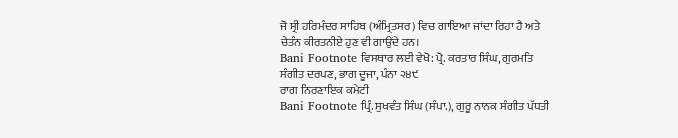ਜੋ ਸ੍ਰੀ ਹਰਿਮੰਦਰ ਸਾਹਿਬ (ਅੰਮ੍ਰਿਤਸਰ) ਵਿਚ ਗਾਇਆ ਜਾਂਦਾ ਰਿਹਾ ਹੈ ਅਤੇ ਚੇਤੰਨ ਕੀਰਤਨੀਏ ਹੁਣ ਵੀ ਗਾਉਂਦੇ ਹਨ।
Bani Footnote ਵਿਸਥਾਰ ਲਈ ਵੇਖੋ: ਪ੍ਰੋ. ਕਰਤਾਰ ਸਿੰਘ, ਗੁਰਮਤਿ ਸੰਗੀਤ ਦਰਪਣ, ਭਾਗ ਦੂਜਾ, ਪੰਨਾ ੨੪੯
ਰਾਗ ਨਿਰਣਾਇਕ ਕਮੇਟੀ
Bani Footnote ਪ੍ਰਿੰ. ਸੁਖਵੰਤ ਸਿੰਘ (ਸੰਪਾ.), ਗੁਰੂ ਨਾਨਕ ਸੰਗੀਤ ਪੱਧਤੀ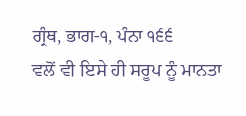ਗ੍ਰੰਥ, ਭਾਗ-੧, ਪੰਨਾ ੧੬੬
ਵਲੋਂ ਵੀ ਇਸੇ ਹੀ ਸਰੂਪ ਨੂੰ ਮਾਨਤਾ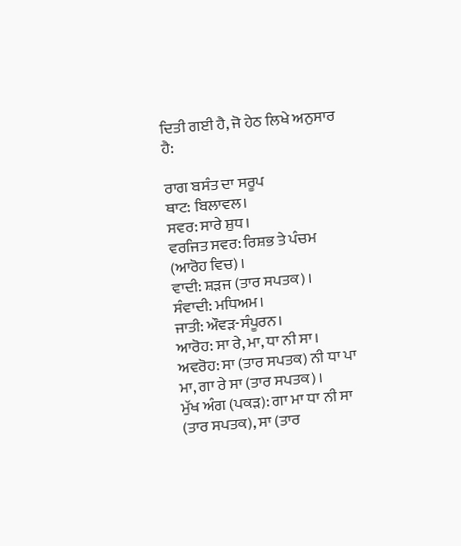ਦਿਤੀ ਗਈ ਹੈ, ਜੋ ਹੇਠ ਲਿਖੇ ਅਨੁਸਾਰ ਹੈ:

ਰਾਗ ਬਸੰਤ ਦਾ ਸਰੂਪ
ਥਾਟ: ਬਿਲਾਵਲ।
ਸਵਰ: ਸਾਰੇ ਸ਼ੁਧ।
ਵਰਜਿਤ ਸਵਰ: ਰਿਸ਼ਭ ਤੇ ਪੰਚਮ (ਆਰੋਹ ਵਿਚ)।
ਵਾਦੀ: ਸ਼ੜਜ (ਤਾਰ ਸਪਤਕ)।
ਸੰਵਾਦੀ: ਮਧਿਅਮ।
ਜਾਤੀ: ਔਵੜ-ਸੰਪੂਰਨ।
ਆਰੋਹ: ਸਾ ਰੇ, ਮਾ, ਧਾ ਨੀ ਸਾ।
ਅਵਰੋਹ: ਸਾ (ਤਾਰ ਸਪਤਕ) ਨੀ ਧਾ ਪਾ ਮਾ, ਗਾ ਰੇ ਸਾ (ਤਾਰ ਸਪਤਕ)।
ਮੁੱਖ ਅੰਗ (ਪਕੜ): ਗਾ ਮਾ ਧਾ ਨੀ ਸਾ (ਤਾਰ ਸਪਤਕ), ਸਾ (ਤਾਰ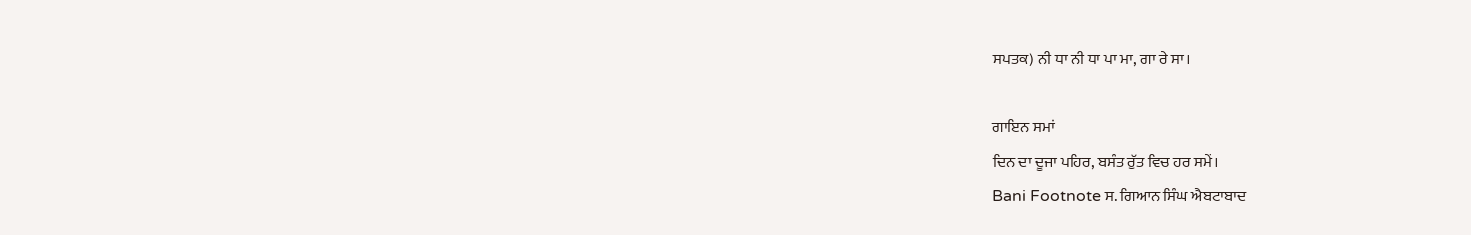ਸਪਤਕ) ਨੀ ਧਾ ਨੀ ਧਾ ਪਾ ਮਾ, ਗਾ ਰੇ ਸਾ।

ਗਾਇਨ ਸਮਾਂ
ਦਿਨ ਦਾ ਦੂਜਾ ਪਹਿਰ, ਬਸੰਤ ਰੁੱਤ ਵਿਚ ਹਰ ਸਮੇਂ।
Bani Footnote ਸ. ਗਿਆਨ ਸਿੰਘ ਐਬਟਾਬਾਦ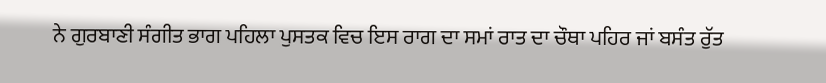ਨੇ ਗੁਰਬਾਣੀ ਸੰਗੀਤ ਭਾਗ ਪਹਿਲਾ ਪੁਸਤਕ ਵਿਚ ਇਸ ਰਾਗ ਦਾ ਸਮਾਂ ਰਾਤ ਦਾ ਚੌਥਾ ਪਹਿਰ ਜਾਂ ਬਸੰਤ ਰੁੱਤ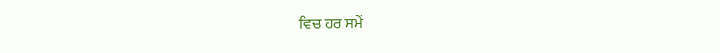ਵਿਚ ਹਰ ਸਮੇਂ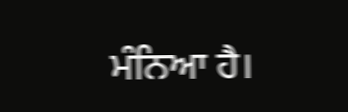ਮੰਨਿਆ ਹੈ।